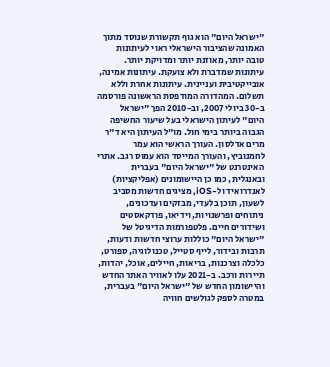"ישראל היום" הוא גוף תקשורת שנוסד מתוך האמונה שהציבור הישראלי ראוי לעיתונות טובה יותר, מאוזנת יותר ומדויקת יותר. עיתונות שמדברת ולא צועקת. עיתונות אמינה, אובייקטיבית ועניינית. עיתונות אחרת וללא תשלום. המהדורה המודפסת הראשונה פורסמה ב-30 ביולי 2007, וב-2010 הפך "ישראל היום" לעיתון הישראלי בעל שיעור החשיפה הגבוה ביותר בימי חול. מו"ל העיתון היא ד"ר מרים אדלסון. העורך הראשי הוא עמר לחמנוביץ, והעורך המייסד הוא עמוס רגב. אתרי האינטרנט של "ישראל היום" בעברית ובאנגלית, כמו כן היישומונים (אפליקציות) לאנדרואיד ול-iOS, מציגים חדשות מסביב לשעון, תוכן בלעדי, מבזקים ועדכונים, ניתוחים ופרשנויות, וידיאו, פודקאסטים ושידורים חיים. פלטפורמות הדיגיטל של "ישראל היום" כוללות ערוצי חדשות ודעות, תרבות ובידור, לייף סטייל, טכנולוגיה, ספורט, כלכלה וצרכנות, בריאות, חיילים, אוכל, יהדות, תיירות ורכב. ב-2021 עלו לאוויר האתר החדש והיישומון החדש של "ישראל היום" בעברית, במטרה לספק לגולשים חוויה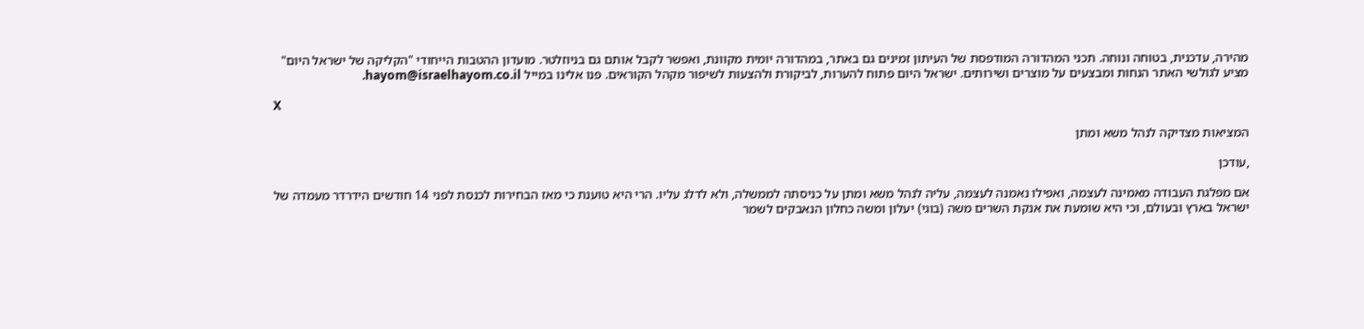מהירה, עדכנית, בטוחה ונוחה. תכני המהדורה המודפסת של העיתון זמינים גם באתר, במהדורה יומית מקוונת, ואפשר לקבל אותם גם בניוזלטר. מועדון ההטבות הייחודי "הקליקה של ישראל היום" מציע לגולשי האתר הנחות ומבצעים על מוצרים ושירותים. ישראל היום פתוח להערות, לביקורת ולהצעות לשיפור מקהל הקוראים. פנו אלינו במייל hayom@israelhayom.co.il.

X

המציאות מצדיקה לנהל משא ומתן

,עודכן

אם מפלגת העבודה מאמינה לעצמה, ואפילו נאמנה לעצמה, עליה לנהל משא ומתן על כניסתה לממשלה, ולא לדלג עליו. הרי היא טוענת כי מאז הבחירות לכנסת לפני 14 חודשים הידרדר מעמדה של ישראל בארץ ובעולם, וכי היא שומעת את אנקת השרים משה (בוגי) יעלון ומשה כחלון הנאבקים לשמר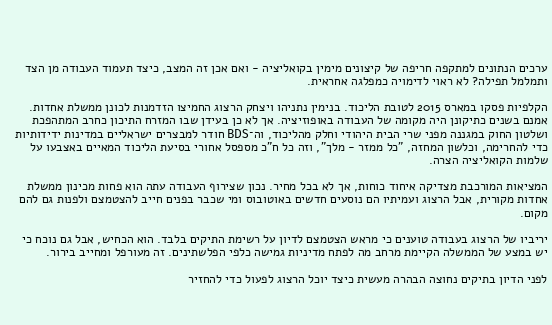ערכים הנתונים למתקפה חריפה של קיצונים מימין בקואליציה - ואם אכן זה המצב, כיצד תעמוד העבודה מן הצד ותמלמל תפילה? לא ראוי לדימויה כמפלגה אחראית.

הקלפיות פסקו במארס 2015 לטובת הליכוד. בנימין נתניהו ויצחק הרצוג החמיצו הזדמנות לכונן ממשלת אחדות. אמנם בשנים כתיקונן היה מקומה של העבודה באופוזיציה. אך לא כן בעידן שבו המזרח התיכון כחרב המתהפכת ושלטון החוק במגננה מפני שרי הבית היהודי וחלק מהליכוד, וה־BDS חודר למבצרים ישראליים במדינות ידידותיות כדי להחרימה, וכלשון המחזה, "כל ממזר - מלך", וזה כל ח"כ מספסל אחורי בסיעת הליכוד המאיים באצבעו על שלמות הקואליציה הצרה.

המציאות המורכבת מצדיקה איחוד כוחות, אך לא בכל מחיר. נכון שצירוף העבודה עתה הוא פחות מכינון ממשלת אחדות מקורית, אבל הרצוג ועמיתיו הם נוסעים חדשים באוטובוס ומי שכבר בפנים חייב להצטמצם ולפנות גם להם מקום.

יריביו של הרצוג בעבודה טוענים כי מראש הצטמצם לדיון על רשימת התיקים בלבד. הוא הכחיש, אבל גם נוכח כי יש במצע של הממשלה הקיימת מרחב מה לפתח מדיניות גמישה כלפי הפלשתינים. זה מעורפל ומחייב בירור.

לפני הדיון בתיקים נחוצה הבהרה מעשית כיצד יוכל הרצוג לפעול כדי להחזיר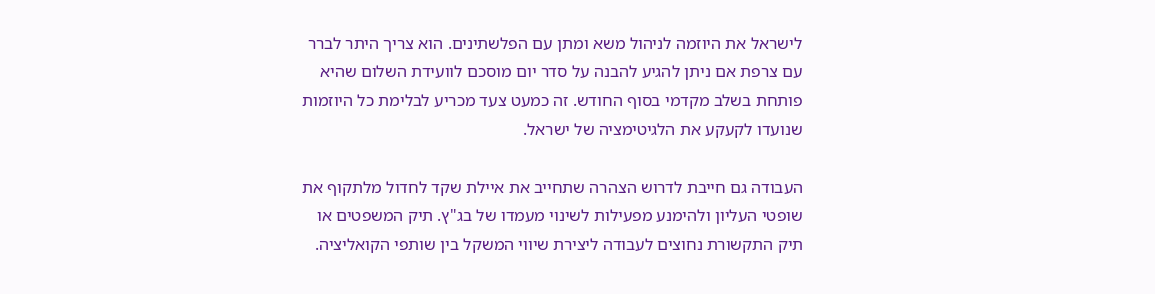לישראל את היוזמה לניהול משא ומתן עם הפלשתינים. הוא צריך היתר לברר עם צרפת אם ניתן להגיע להבנה על סדר יום מוסכם לוועידת השלום שהיא פותחת בשלב מקדמי בסוף החודש. זה כמעט צעד מכריע לבלימת כל היוזמות שנועדו לקעקע את הלגיטימציה של ישראל.

העבודה גם חייבת לדרוש הצהרה שתחייב את איילת שקד לחדול מלתקוף את שופטי העליון ולהימנע מפעילות לשינוי מעמדו של בג"ץ. תיק המשפטים או תיק התקשורת נחוצים לעבודה ליצירת שיווי המשקל בין שותפי הקואליציה.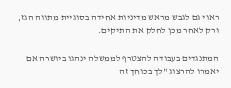ראוי גם לגבש מראש מדיניות אחידה בסוגיית מתווה הגז, ורק לאחר מכן לחלק את התיקים.

המתנגדים בעבודה להצטרף לממשלה ינהגו ביושרה אם יאמרו להרצוג "לך בכוחך זה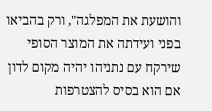והושעת את המפלגה", ורק בהביאו בפני ועידתה את המוצר הסופי שירקח עם נתניהו יהיה מקום לדון אם הוא בסיס להצטרפות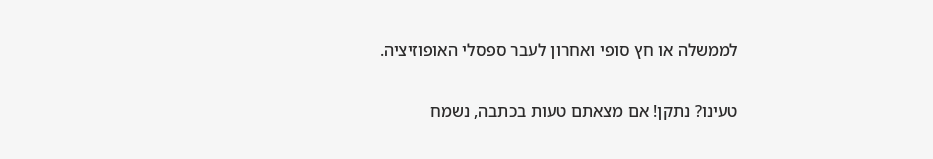לממשלה או חץ סופי ואחרון לעבר ספסלי האופוזיציה.

טעינו? נתקן! אם מצאתם טעות בכתבה, נשמח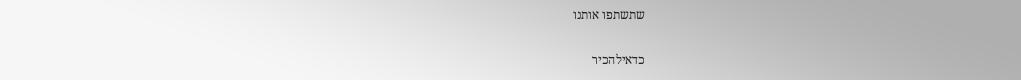שתשתפו אותנו

כדאילהכיר